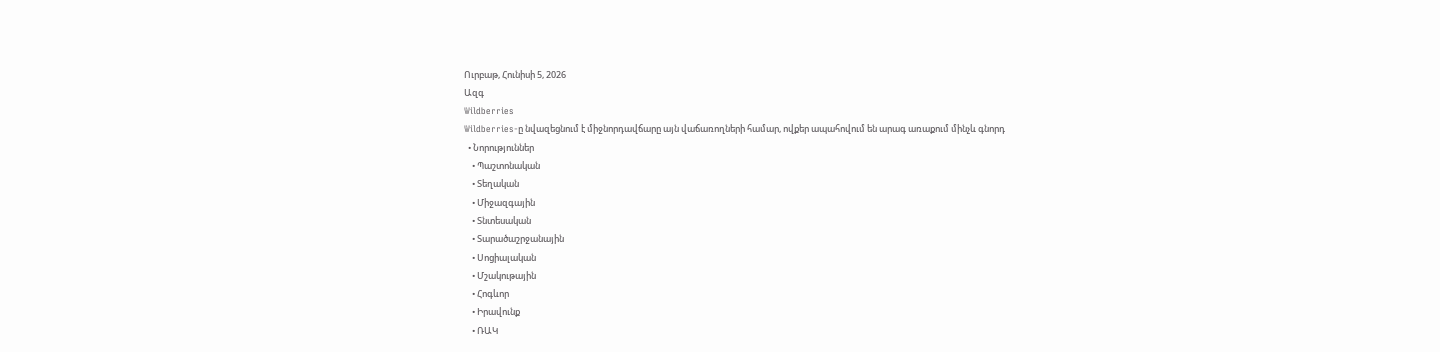Ուրբաթ, Հունիսի 5, 2026
Ազգ
Wildberries
Wildberries-ը նվազեցնում է միջնորդավճարը այն վաճառողների համար, ովքեր ապահովում են արագ առաքում մինչև գնորդ
  • Նորություններ
    • Պաշտոնական
    • Տեղական
    • Միջազգային
    • Տնտեսական
    • Տարածաշրջանային
    • Սոցիալական
    • Մշակութային
    • Հոգևոր
    • Իրավունք
    • ՌԱԿ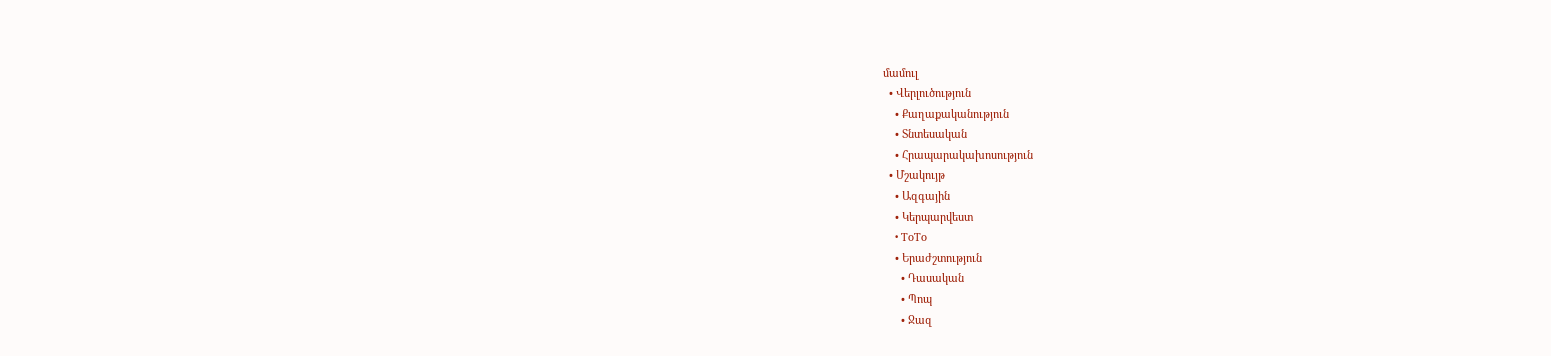մամուլ
  • Վերլուծություն
    • Քաղաքականություն
    • Տնտեսական
    • Հրապարակախոսություն
  • Մշակույթ
    • Ազգային
    • Կերպարվեստ
    • ToTo
    • Երաժշտություն
      • Դասական
      • Պոպ
      • Ջազ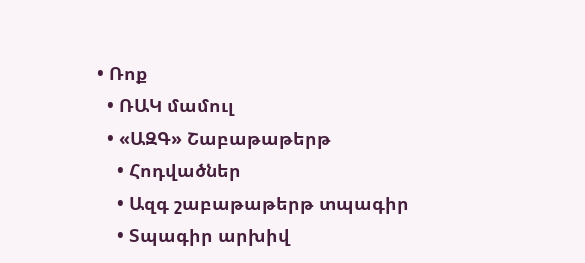• Ռոք
  • ՌԱԿ մամուլ
  • «ԱԶԳ» Շաբաթաթերթ
    • Հոդվածներ
    • Ազգ շաբաթաթերթ տպագիր
    • Տպագիր արխիվ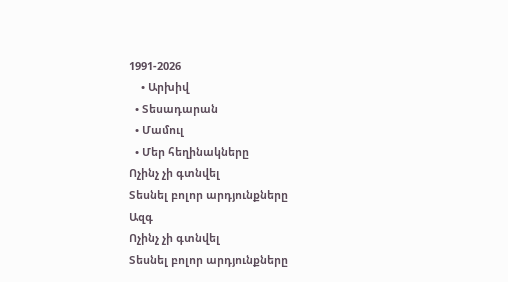1991-2026
    • Արխիվ
  • Տեսադարան
  • Մամուլ
  • Մեր հեղինակները
Ոչինչ չի գտնվել
Տեսնել բոլոր արդյունքները
Ազգ
Ոչինչ չի գտնվել
Տեսնել բոլոր արդյունքները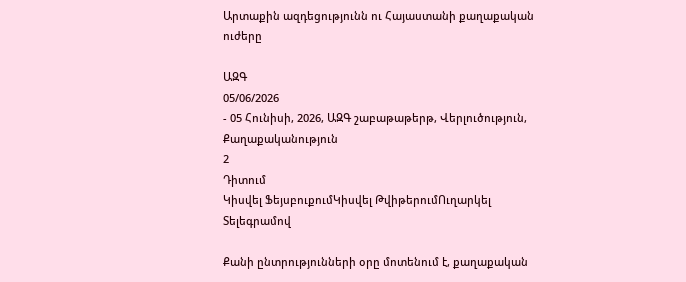Արտաքին ազդեցությունն ու Հայաստանի քաղաքական ուժերը

ԱԶԳ
05/06/2026
- 05 Հունիսի, 2026, ԱԶԳ շաբաթաթերթ, Վերլուծություն, Քաղաքականություն
2
Դիտում
Կիսվել ՖեյսբուքումԿիսվել ԹվիթերումՈւղարկել Տելեգրամով

Քանի ընտրությունների օրը մոտենում է, քաղաքական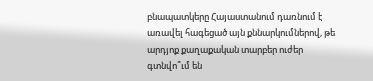բնապատկերը Հայաստանում դառնում է առավել հագեցած այն քննարկումներով, թե արդյոք քաղաքական տարբեր ուժեր գտնվո՞ւմ են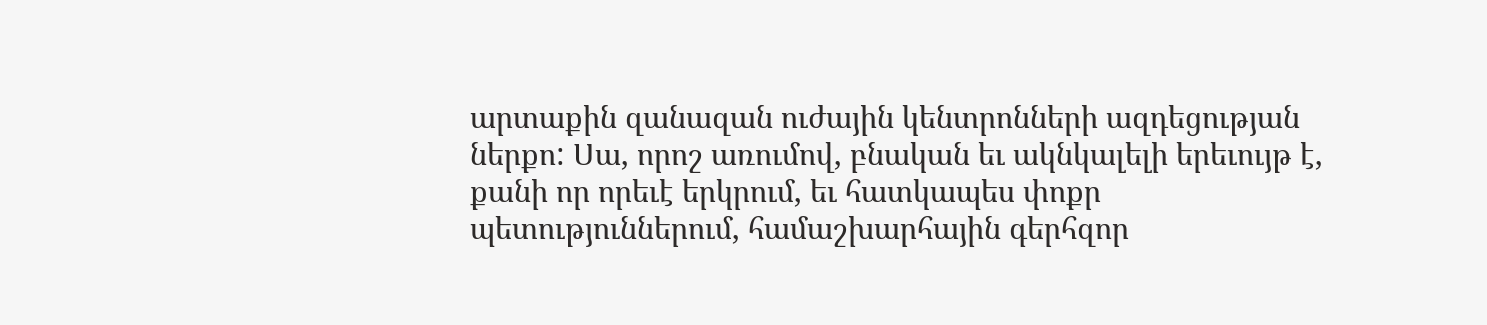արտաքին զանազան ուժային կենտրոնների ազդեցության ներքո: Սա, որոշ առումով, բնական եւ ակնկալելի երեւույթ է, քանի որ որեւէ երկրում, եւ հատկապես փոքր պետություններում, համաշխարհային գերհզոր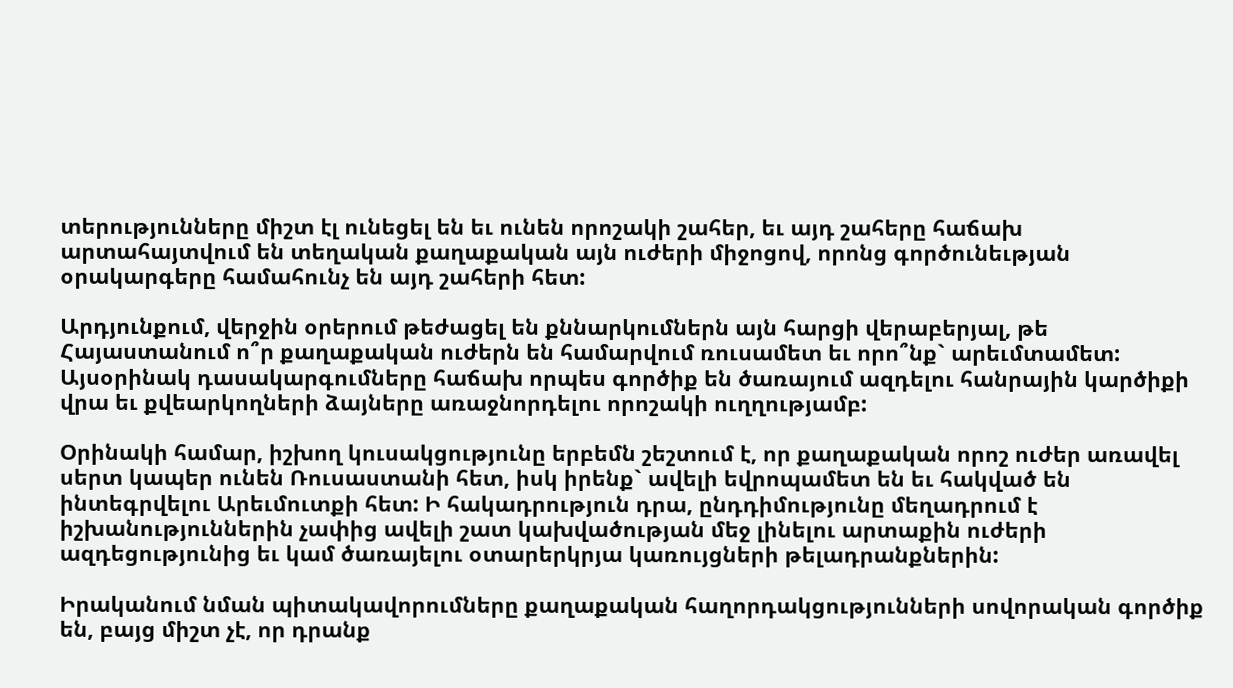տերությունները միշտ էլ ունեցել են եւ ունեն որոշակի շահեր, եւ այդ շահերը հաճախ արտահայտվում են տեղական քաղաքական այն ուժերի միջոցով, որոնց գործունեւթյան օրակարգերը համահունչ են այդ շահերի հետ:

Արդյունքում, վերջին օրերում թեժացել են քննարկումներն այն հարցի վերաբերյալ, թե Հայաստանում ո՞ր քաղաքական ուժերն են համարվում ռուսամետ եւ որո՞նք` արեւմտամետ: Այսօրինակ դասակարգումները հաճախ որպես գործիք են ծառայում ազդելու հանրային կարծիքի վրա եւ քվեարկողների ձայները առաջնորդելու որոշակի ուղղությամբ:

Օրինակի համար, իշխող կուսակցությունը երբեմն շեշտում է, որ քաղաքական որոշ ուժեր առավել սերտ կապեր ունեն Ռուսաստանի հետ, իսկ իրենք` ավելի եվրոպամետ են եւ հակված են ինտեգրվելու Արեւմուտքի հետ: Ի հակադրություն դրա, ընդդիմությունը մեղադրում է իշխանություններին չափից ավելի շատ կախվածության մեջ լինելու արտաքին ուժերի ազդեցությունից եւ կամ ծառայելու օտարերկրյա կառույցների թելադրանքներին:

Իրականում նման պիտակավորումները քաղաքական հաղորդակցությունների սովորական գործիք են, բայց միշտ չէ, որ դրանք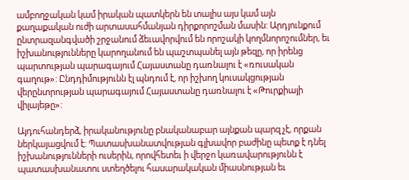ամբողջական կամ իրական պատկերն են տալիս այս կամ այն քաղաքական ուժի արտասահմանյան դիրքորոշման մասին: Արդյունքում ընտրազանգվածի շրջանում ձեւավորվում են որոշակի կողմնորոշումներ, եւ իշխանությունները կարողանում են պաշտպանել այն թեզը, որ իրենց պարտության պարագայում Հայաստանը դառնալու է «ռուսական գաղութ»: Ընդդիմությունն էլ պնդում է, որ իշխող կուսակցության վերընտրության պարագայում Հայաստանը դառնալու է «Թուրքիայի վիլայեթը»:

Այդուհանդերձ, իրականությունը բնականաբար այնքան պարզ չէ, որքան ներկայացվում է: Պատասխանատվության գլխավոր բաժինը պետք է դնել իշխանությունների ուսերին, որովհետեւ ի վերջո կառավարությունն է պատասխանատու ստեղծելու հասարակական միասնության եւ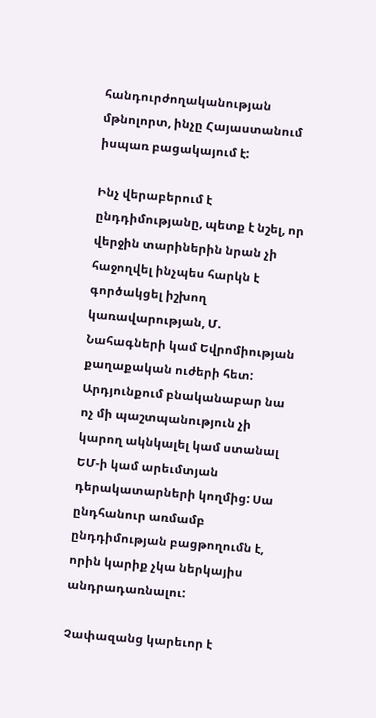հանդուրժողականության մթնոլորտ, ինչը Հայաստանում իսպառ բացակայում է:

Ինչ վերաբերում է ընդդիմությանը, պետք է նշել, որ վերջին տարիներին նրան չի հաջողվել ինչպես հարկն է գործակցել իշխող կառավարության, Մ. Նահագների կամ Եվրոմիության քաղաքական ուժերի հետ: Արդյունքում բնականաբար նա ոչ մի պաշտպանություն չի կարող ակնկալել կամ ստանալ ԵՄ-ի կամ արեւմտյան դերակատարների կողմից: Սա ընդհանուր առմամբ ընդդիմության բացթողումն է, որին կարիք չկա ներկայիս անդրադառնալու:

Չափազանց կարեւոր է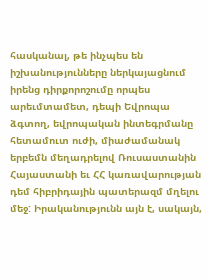հասկանալ, թե ինչպես են իշխանությունները ներկայացնում իրենց դիրքորոշումը որպես արեւմտամետ, դեպի Եվրոպա ձգտող, եվրոպական ինտեգրմանը հետամուտ ուժի, միաժամանակ երբեմն մեղադրելով Ռուսաստանին Հայաստանի եւ ՀՀ կառավարության դեմ հիբրիդային պատերազմ մղելու մեջ: Իրականությունն այն է, սակայն,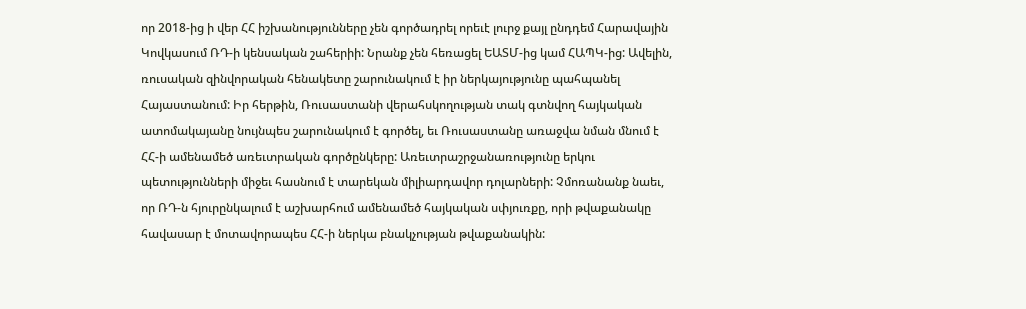որ 2018-ից ի վեր ՀՀ իշխանությունները չեն գործադրել որեւէ լուրջ քայլ ընդդեմ Հարավային Կովկասում ՌԴ-ի կենսական շահերիի: Նրանք չեն հեռացել ԵԱՏՄ-ից կամ ՀԱՊԿ-ից: Ավելին, ռուսական զինվորական հենակետը շարունակում է իր ներկայությունը պահպանել Հայաստանում: Իր հերթին, Ռուսաստանի վերահսկողության տակ գտնվող հայկական ատոմակայանը նույնպես շարունակում է գործել, եւ Ռուսաստանը առաջվա նման մնում է ՀՀ-ի ամենամեծ առեւտրական գործընկերը: Առեւտրաշրջանառությունը երկու պետությունների միջեւ հասնում է տարեկան միլիարդավոր դոլարների: Չմոռանանք նաեւ, որ ՌԴ-ն հյուրընկալում է աշխարհում ամենամեծ հայկական սփյուռքը, որի թվաքանակը հավասար է մոտավորապես ՀՀ-ի ներկա բնակչության թվաքանակին: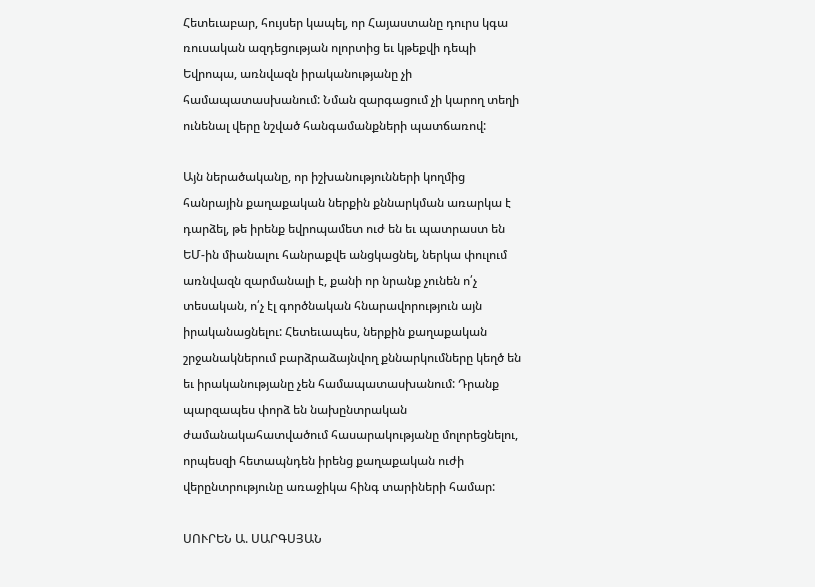Հետեւաբար, հույսեր կապել, որ Հայաստանը դուրս կգա ռուսական ազդեցության ոլորտից եւ կթեքվի դեպի Եվրոպա, առնվազն իրականությանը չի համապատասխանում: Նման զարգացում չի կարող տեղի ունենալ վերը նշված հանգամանքների պատճառով:

Այն ներածականը, որ իշխանությունների կողմից հանրային քաղաքական ներքին քննարկման առարկա է դարձել, թե իրենք եվրոպամետ ուժ են եւ պատրաստ են ԵՄ-ին միանալու հանրաքվե անցկացնել, ներկա փուլում առնվազն զարմանալի է, քանի որ նրանք չունեն ո՛չ տեսական, ո՛չ էլ գործնական հնարավորություն այն իրականացնելու: Հետեւապես, ներքին քաղաքական շրջանակներում բարձրաձայնվող քննարկումները կեղծ են եւ իրականությանը չեն համապատասխանում: Դրանք պարզապես փորձ են նախընտրական ժամանակահատվածում հասարակությանը մոլորեցնելու, որպեսզի հետապնդեն իրենց քաղաքական ուժի վերընտրությունը առաջիկա հինգ տարիների համար:

ՍՈՒՐԵՆ Ա. ՍԱՐԳՍՅԱՆ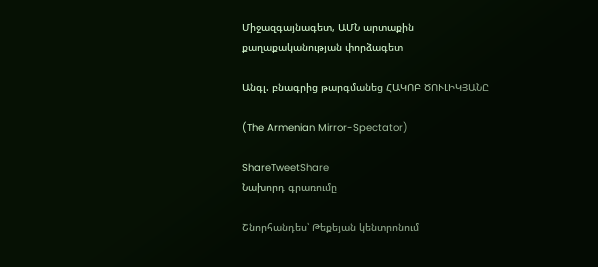Միջազգայնագետ, ԱՄՆ արտաքին քաղաքականության փորձագետ

Անգլ. բնագրից թարգմանեց ՀԱԿՈԲ ԾՈՒԼԻԿՅԱՆԸ

(The Armenian Mirror-Spectator)

ShareTweetShare
Նախորդ գրառումը

Շնորհանդես՝ Թեքեյան կենտրոնում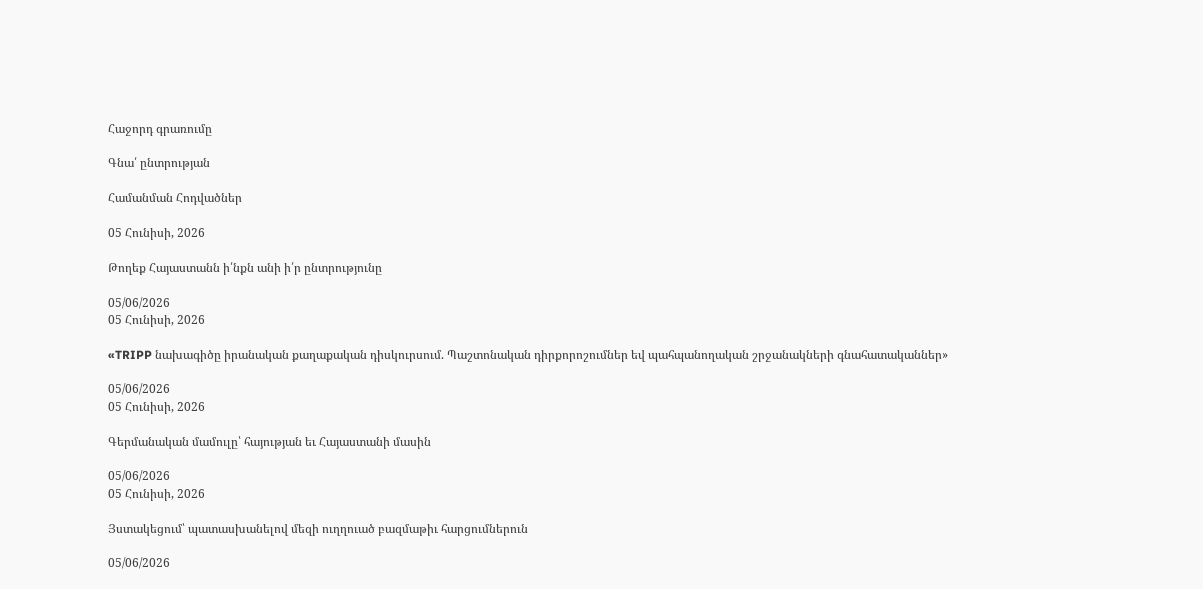Հաջորդ գրառումը

Գնա՛ ընտրության

Համանման Հոդվածներ

05 Հունիսի, 2026

Թողեք Հայաստանն ի՛նքն անի ի՛ր ընտրությունը

05/06/2026
05 Հունիսի, 2026

«TRIPP նախագիծը իրանական քաղաքական դիսկուրսում. Պաշտոնական դիրքորոշումներ եվ պահպանողական շրջանակների գնահատականներ»

05/06/2026
05 Հունիսի, 2026

Գերմանական մամուլը՝ հայության եւ Հայաստանի մասին

05/06/2026
05 Հունիսի, 2026

Յստակեցում՝ պատասխանելով մեզի ուղղուած բազմաթիւ հարցումներուն

05/06/2026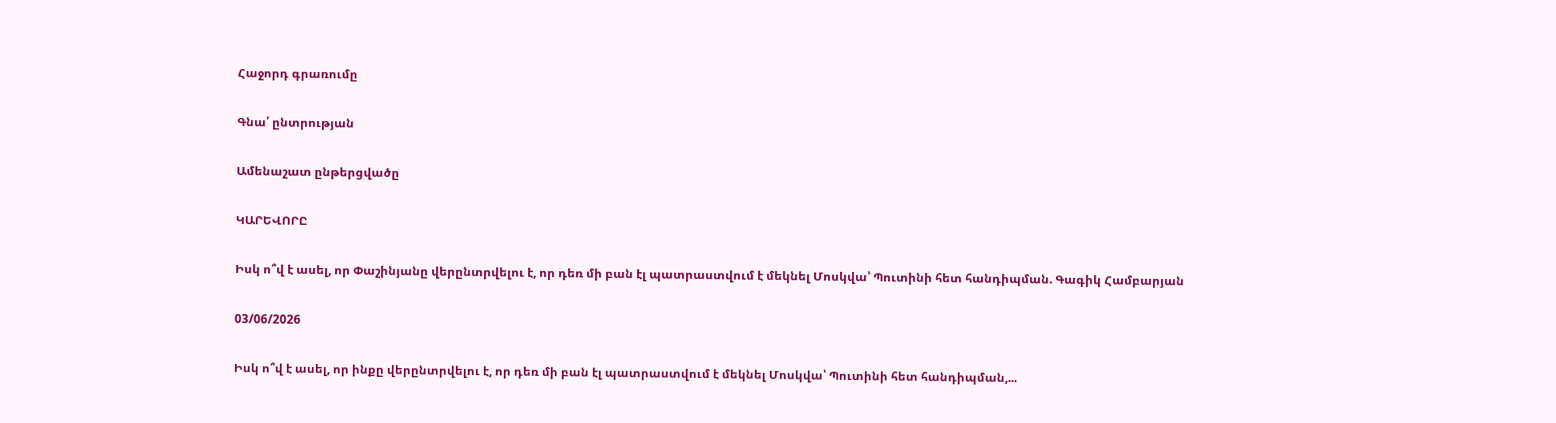Հաջորդ գրառումը

Գնա՛ ընտրության

Ամենաշատ ընթերցվածը

ԿԱՐԵՎՈՐԸ

Իսկ ո՞վ է ասել, որ Փաշինյանը վերընտրվելու է, որ դեռ մի բան էլ պատրաստվում է մեկնել Մոսկվա՝ Պուտինի հետ հանդիպման. Գագիկ Համբարյան

03/06/2026

Իսկ ո՞վ է ասել, որ ինքը վերընտրվելու է, որ դեռ մի բան էլ պատրաստվում է մեկնել Մոսկվա՝ Պուտինի հետ հանդիպման,...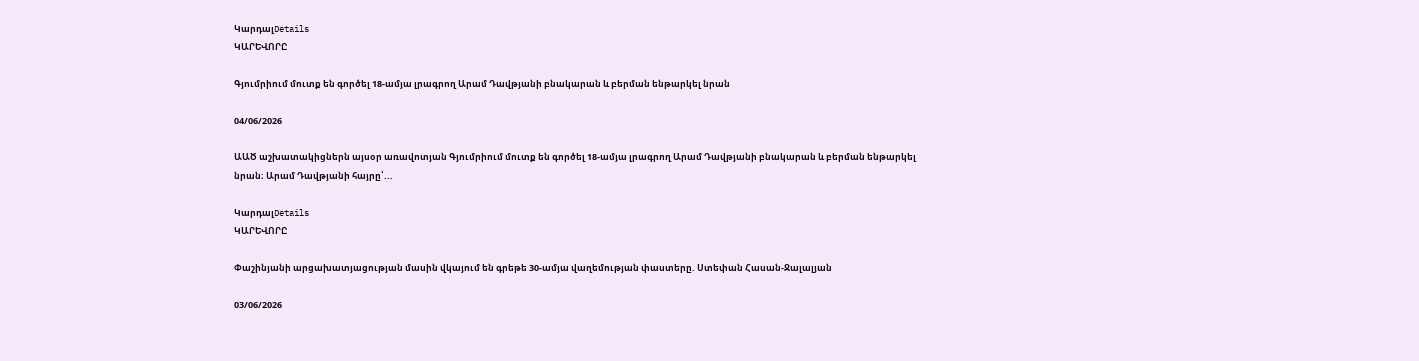ԿարդալDetails
ԿԱՐԵՎՈՐԸ

Գյումրիում մուտք են գործել 18-ամյա լրագրող Արամ Դավթյանի բնակարան և բերման ենթարկել նրան

04/06/2026

ԱԱԾ աշխատակիցներն այսօր առավոտյան Գյումրիում մուտք են գործել 18-ամյա լրագրող Արամ Դավթյանի բնակարան և բերման ենթարկել նրան։ Արամ Դավթյանի հայրը՝...

ԿարդալDetails
ԿԱՐԵՎՈՐԸ

Փաշինյանի արցախատյացության մասին վկայում են գրեթե 30-ամյա վաղեմության փաստերը. Ստեփան Հասան-Ջալալյան

03/06/2026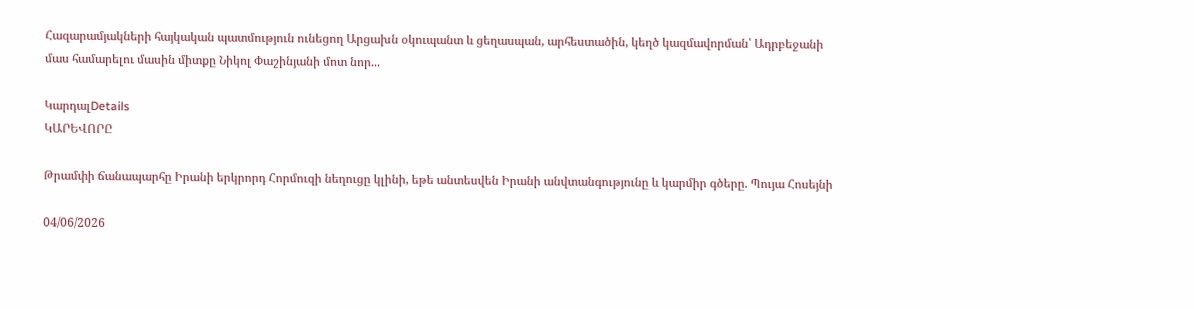Հազարամյակների հայկական պատմություն ունեցող Արցախն օկուպանտ և ցեղասպան, արհեստածին, կեղծ կազմավորման՝ Ադրբեջանի մաս համարելու մասին միտքը Նիկոլ Փաշինյանի մոտ նոր...

ԿարդալDetails
ԿԱՐԵՎՈՐԸ

Թրամփի ճանապարհը Իրանի երկրորդ Հորմուզի նեղուցը կլինի, եթե անտեսվեն Իրանի անվտանգությունը և կարմիր գծերը. Պույա Հոսեյնի

04/06/2026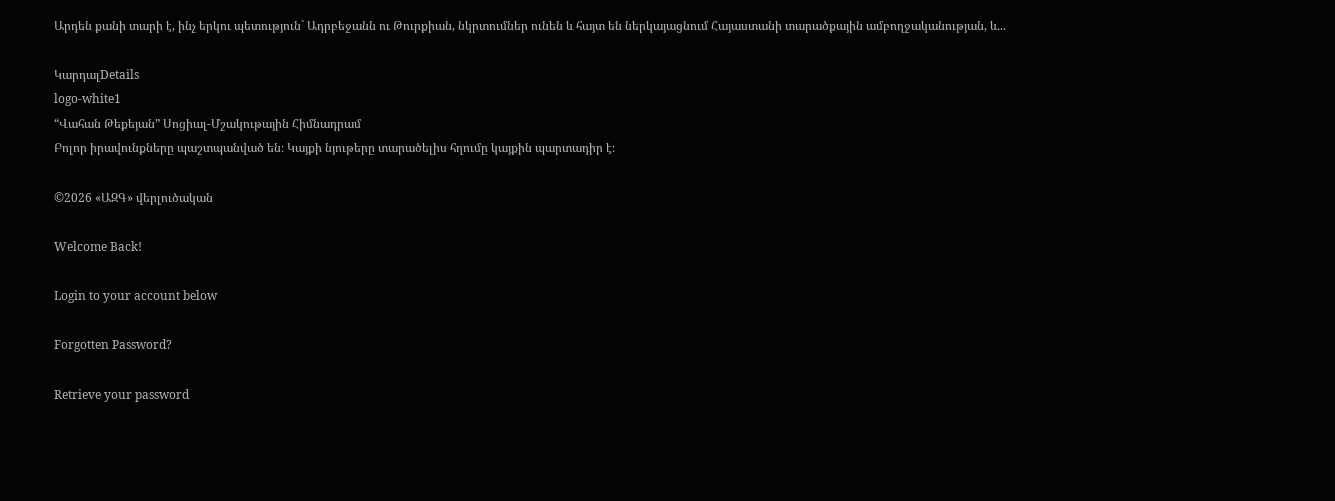Արդեն քանի տարի է, ինչ երկու պետություն` Ադրբեջանն ու Թուրքիան, նկրտումներ ունեն և հայտ են ներկայացնում Հայաստանի տարածքային ամբողջականության, և...

ԿարդալDetails
logo-white1
“Վահան Թեքեյան” Սոցիալ-Մշակութային Հիմնադրամ
Բոլոր իրավունքները պաշտպանված են։ Կայքի նյութերը տարածելիս հղումը կայքին պարտադիր է։

©2026 «ԱԶԳ» վերլուծական

Welcome Back!

Login to your account below

Forgotten Password?

Retrieve your password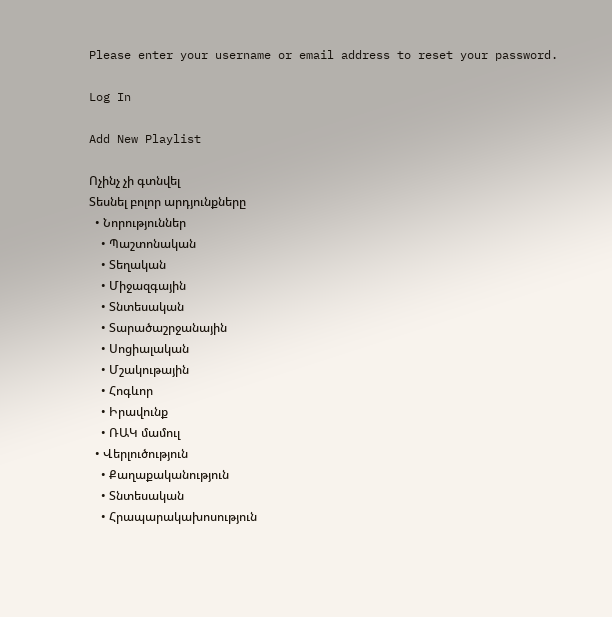Please enter your username or email address to reset your password.

Log In

Add New Playlist

Ոչինչ չի գտնվել
Տեսնել բոլոր արդյունքները
  • Նորություններ
    • Պաշտոնական
    • Տեղական
    • Միջազգային
    • Տնտեսական
    • Տարածաշրջանային
    • Սոցիալական
    • Մշակութային
    • Հոգևոր
    • Իրավունք
    • ՌԱԿ մամուլ
  • Վերլուծություն
    • Քաղաքականություն
    • Տնտեսական
    • Հրապարակախոսություն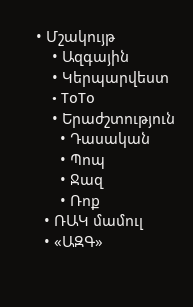• Մշակույթ
    • Ազգային
    • Կերպարվեստ
    • ToTo
    • Երաժշտություն
      • Դասական
      • Պոպ
      • Ջազ
      • Ռոք
  • ՌԱԿ մամուլ
  • «ԱԶԳ»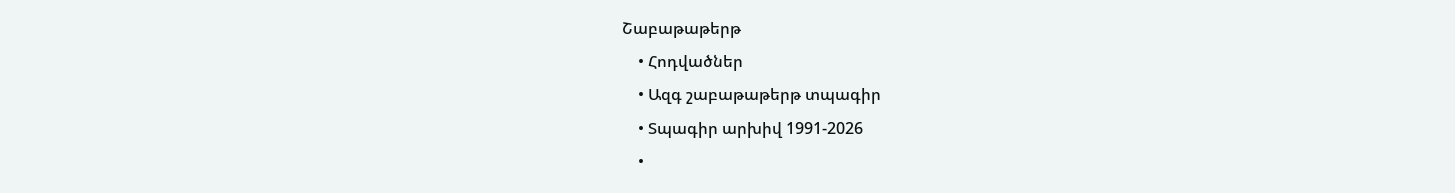Շաբաթաթերթ
    • Հոդվածներ
    • Ազգ շաբաթաթերթ տպագիր
    • Տպագիր արխիվ 1991-2026
    •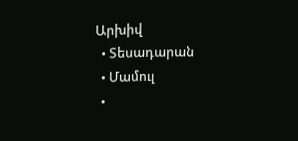Արխիվ
  • Տեսադարան
  • Մամուլ
  •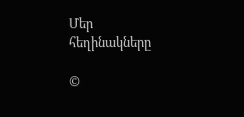Մեր հեղինակները

©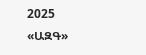2025 «ԱԶԳ»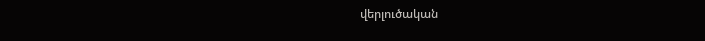վերլուծական